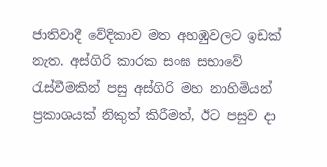ජාතිවාදී වේදිකාව මත අහඹුවලට ඉඩක් නැත. අස්ගිරි කාරක සංඝ සභාවේ රැස්වීමකින් පසු අස්ගිරි මහ නාහිමියන් ප්‍රකාශයක් නිකුත් කිරීමත්, ඊට පසුව දා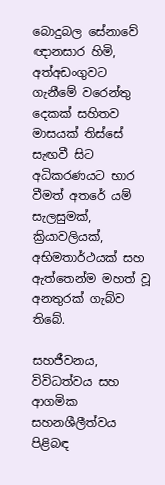බොදුබල සේනාවේ ඥානසාර හිමි, අත්අඩංගුවට ගැනීමේ වරෙන්තු දෙකක් සහිතව මාසයක් තිස්සේ සැඟවී සිට අධිකරණයට භාර වීමත් අතරේ යම් සැලසුමක්, ක්‍රියාවලියක්, අභිමතාර්ථයක් සහ ඇත්තෙන්ම මහත් වූ අනතුරක් ගැබ්ව තිබේ.

සහජීවනය, විවිධත්වය සහ ආගමික සහනශීලීත්වය පිළිබඳ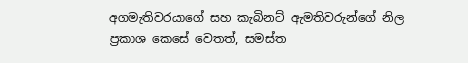අගමැතිවරයාගේ සහ කැබිනට් ඇමතිවරුන්ගේ නිල ප්‍රකාශ කෙසේ වෙතත්, සමස්ත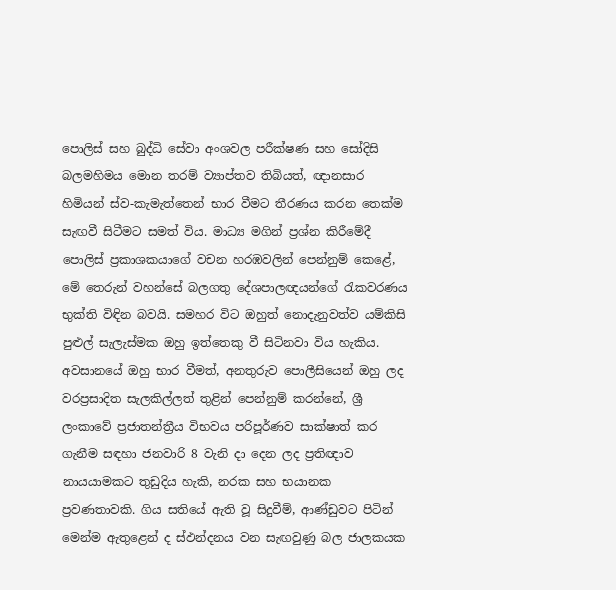පොලිස් සහ බුද්ධි සේවා අංශවල පරීක්ෂණ සහ සෝදිසි බලමහිමය මොන තරම් ව්‍යාප්තව තිබියත්, ඥානසාර හිමියන් ස්ව-කැමැත්තෙන් භාර වීමට තීරණය කරන තෙක්ම සැඟවී සිටීමට සමත් විය. මාධ්‍ය මගින් ප්‍රශ්න කිරීමේදී පොලිස් ප්‍රකාශකයාගේ වචන හරඹවලින් පෙන්නුම් කෙළේ, මේ තෙරුන් වහන්සේ බලගතු දේශපාලඥයන්ගේ රැකවරණය භුක්ති විඳින බවයි. සමහර විට ඔහුත් නොදැනුවත්ව යම්කිසි පුළුල් සැලැස්මක ඔහු ඉත්තෙකු වී සිටිනවා විය හැකිය. අවසානයේ ඔහු භාර වීමත්, අනතුරුව පොලීසියෙන් ඔහු ලද වරප්‍රසාදිත සැලකිල්ලත් තුළින් පෙන්නුම් කරන්නේ, ශ්‍රී ලංකාවේ ප්‍රජාතන්ත්‍රීය විභවය පරිපූර්ණව සාක්ෂාත් කර ගැනීම සඳහා ජනවාරි 8 වැනි දා දෙන ලද ප්‍රතිඥාව නායයාමකට තුඩුදිය හැකි, නරක සහ භයානක ප්‍රවණතාවකි. ගිය සතියේ ඇති වූ සිදුවීම්, ආණ්ඩුවට පිටින් මෙන්ම ඇතුළෙන් ද ස්ඵන්දනය වන සැඟවුණු බල ජාලකයක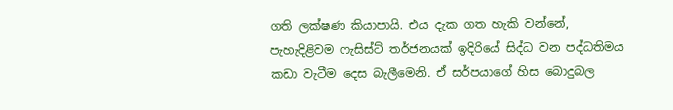ගති ලක්ෂණ කියාපායි. එය දැක ගත හැකි වන්නේ, පැහැදිළිවම ෆැසිස්ට් තර්ජනයක් ඉදිරියේ සිද්ධ වන පද්ධතිමය කඩා වැටීම දෙස බැලීමෙනි. ඒ සර්පයාගේ හිස බොදුබල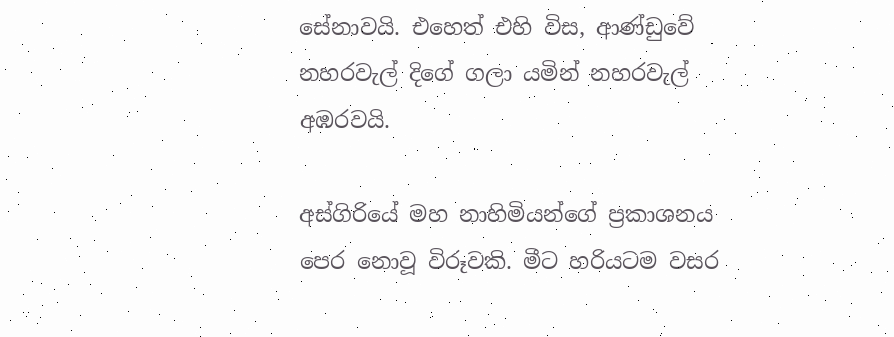සේනාවයි. එහෙත් එහි විස, ආණ්ඩුවේ නහරවැල් දිගේ ගලා යමින් නහරවැල් අඹරවයි.

අස්ගිරියේ මහ නාහිමියන්ගේ ප්‍රකාශනය පෙර නොවූ විරූවකි. මීට හරියටම වසර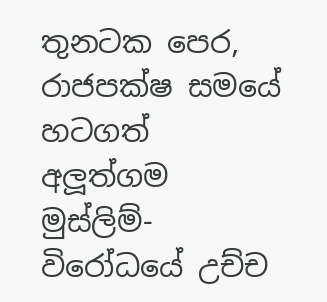තුනටක පෙර, රාජපක්ෂ සමයේ හටගත් අලූත්ගම මුස්ලිම්-විරෝධයේ උච්ච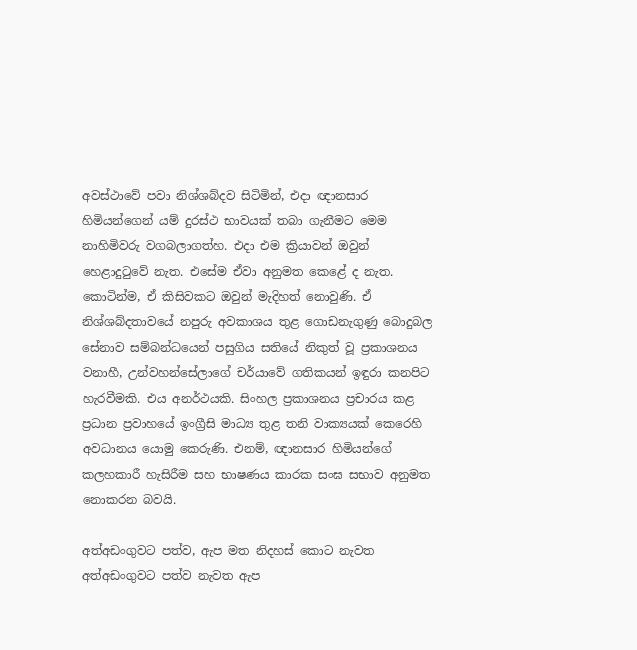අවස්ථාවේ පවා නිශ්ශබ්දව සිටිමින්, එදා ඥානසාර හිමියන්ගෙන් යම් දුරස්ථ භාවයක් තබා ගැනීමට මෙම නාහිමිවරු වගබලාගත්හ. එදා එම ක්‍රියාවන් ඔවුන් හෙළාදුටුවේ නැත. එසේම ඒවා අනුමත කෙළේ ද නැත. කොටින්ම, ඒ කිසිවකට ඔවුන් මැදිහත් නොවුණි. ඒ නිශ්ශබ්දතාවයේ නපුරු අවකාශය තුළ ගොඩනැගුණු බොදුබල සේනාව සම්බන්ධයෙන් පසුගිය සතියේ නිකුත් වූ ප්‍රකාශනය වනාහී, උන්වහන්සේලාගේ චර්යාවේ ගතිකයන් ඉඳුරා කනපිට හැරවීමකි. එය අනර්ථයකි. සිංහල ප්‍රකාශනය ප්‍රචාරය කළ ප්‍රධාන ප්‍රවාහයේ ඉංග්‍රීසි මාධ්‍ය තුළ තනි වාක්‍යයක් කෙරෙහි අවධානය යොමු කෙරුණි. එනම්, ඥානසාර හිමියන්ගේ කලහකාරී හැසිරීම සහ භාෂණය කාරක සංඝ සභාව අනුමත නොකරන බවයි.

අත්අඩංගුවට පත්ව, ඇප මත නිදහස් කොට නැවත අත්අඩංගුවට පත්ව නැවත ඇප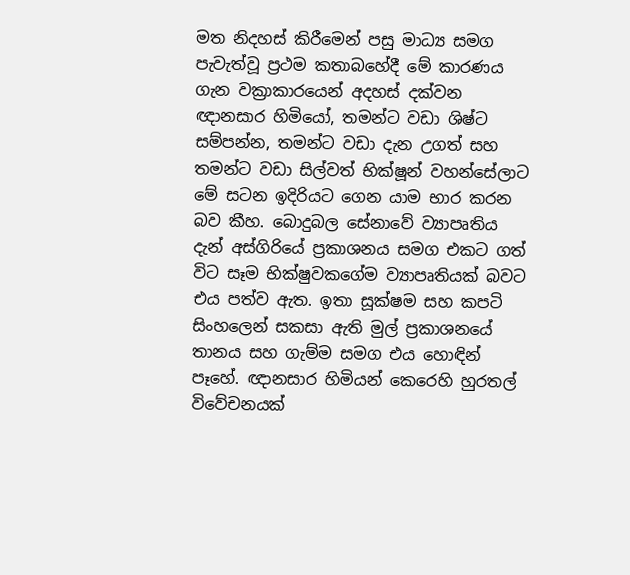මත නිදහස් කිරීමෙන් පසු මාධ්‍ය සමග පැවැත්වූ ප්‍රථම කතාබහේදී මේ කාරණය ගැන වක්‍රාකාරයෙන් අදහස් දක්වන ඥානසාර හිමියෝ, තමන්ට වඩා ශිෂ්ට සම්පන්න, තමන්ට වඩා දැන උගත් සහ තමන්ට වඩා සිල්වත් භික්ෂූන් වහන්සේලාට මේ සටන ඉදිරියට ගෙන යාම භාර කරන බව කීහ. බොදුබල සේනාවේ ව්‍යාපෘතිය දැන් අස්ගිරියේ ප්‍රකාශනය සමග එකට ගත් විට සෑම භික්ෂුවකගේම ව්‍යාපෘතියක් බවට එය පත්ව ඇත. ඉතා සූක්ෂම සහ කපටි සිංහලෙන් සකසා ඇති මුල් ප්‍රකාශනයේ තානය සහ ගැම්ම සමග එය හොඳින් පෑහේ. ඥානසාර හිමියන් කෙරෙහි හුරතල් විවේචනයක්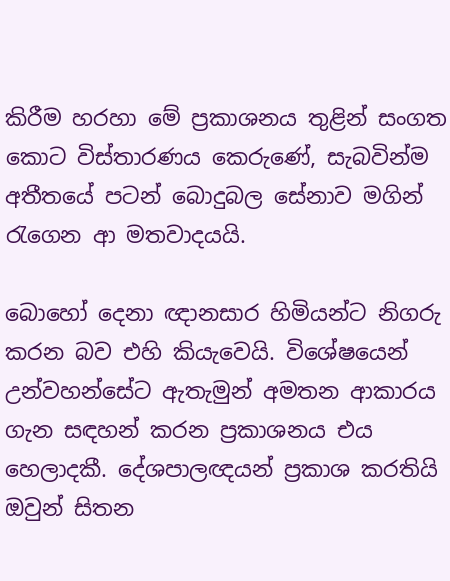කිරීම හරහා මේ ප්‍රකාශනය තුළින් සංගත කොට විස්තාරණය කෙරුණේ, සැබවින්ම අතීතයේ පටන් බොදුබල සේනාව මගින් රැගෙන ආ මතවාදයයි.

බොහෝ දෙනා ඥානසාර හිමියන්ට නිගරු කරන බව එහි කියැවෙයි. විශේෂයෙන් උන්වහන්සේට ඇතැමුන් අමතන ආකාරය ගැන සඳහන් කරන ප්‍රකාශනය එය හෙලාදකී. දේශපාලඥයන් ප්‍රකාශ කරතියි ඔවුන් සිතන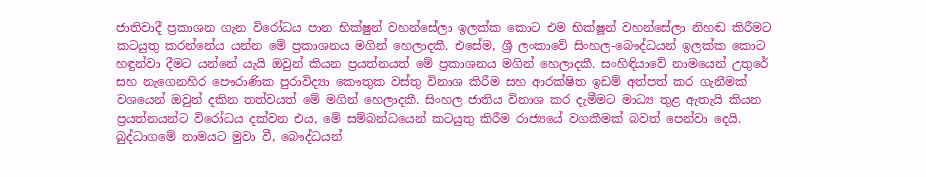ජාතිවාදී ප්‍රකාශන ගැන විරෝධය පාන භික්ෂුන් වහන්සේලා ඉලක්ක කොට එම භික්ෂූන් වහන්සේලා නිහඬ කිරීමට කටයුතු කරන්නේය යන්න මේ ප්‍රකාශනය මගින් හෙලාදකී. එසේම, ශ්‍රී ලංකාවේ සිංහල-බෞද්ධයන් ඉලක්ක කොට හඳුන්වා දීමට යන්නේ යැයි ඔවුන් කියන ප්‍රයත්නයත් මේ ප්‍රකාශනය මගින් හෙලාදකී. සංහිඳියාවේ නාමයෙන් උතුරේ සහ නැගෙනහිර පෞරාණික පුරාවිද්‍යා කෞතුක වස්තු විනාශ කිරීම සහ ආරක්ෂිත ඉඩම් අත්පත් කර ගැනීමක් වශයෙන් ඔවුන් දකින තත්වයත් මේ මගින් හෙලාදකී. සිංහල ජාතිය විනාශ කර දැමීමට මාධ්‍ය තුළ ඇතැයි කියන ප්‍රයත්නයන්ට විරෝධය දක්වන එය, මේ සම්බන්ධයෙන් කටයුතු කිරීම රාජ්‍යයේ වගකීමක් බවත් පෙන්වා දෙයි. බුද්ධාගමේ නාමයට මුවා වී, බෞද්ධයන්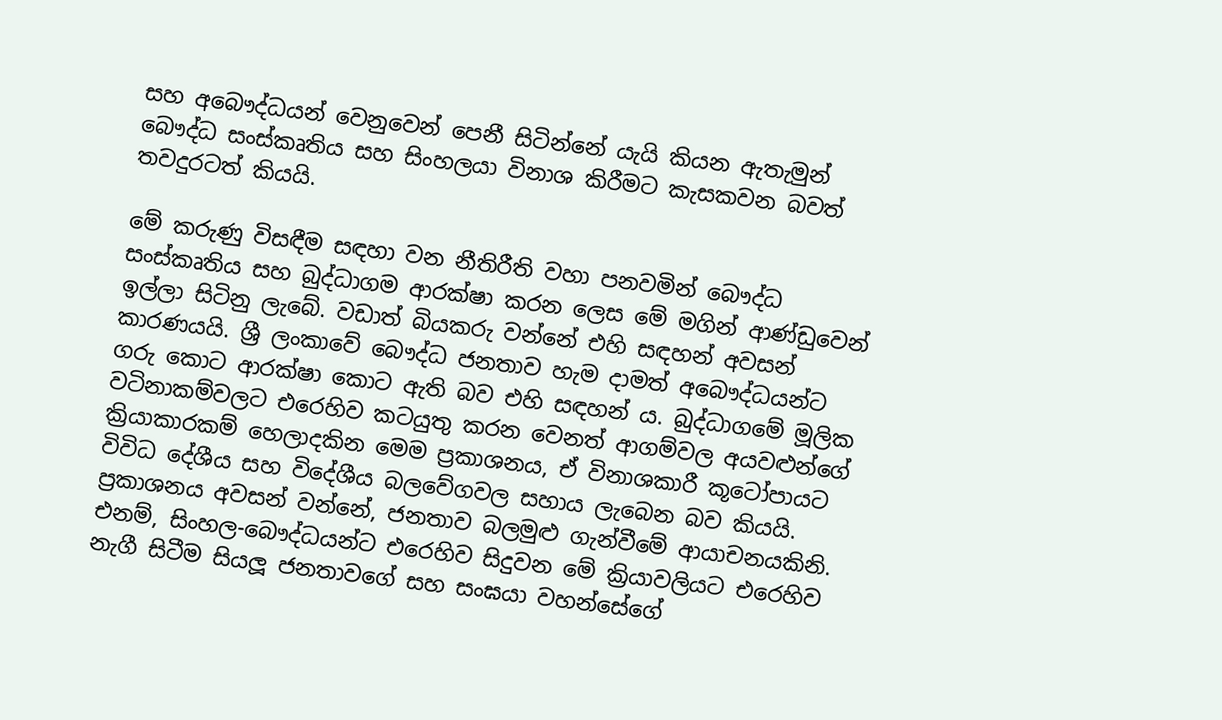සහ අබෞද්ධයන් වෙනුවෙන් පෙනී සිටින්නේ යැයි කියන ඇතැමුන් බෞද්ධ සංස්කෘතිය සහ සිංහලයා විනාශ කිරීමට කැසකවන බවත් තවදුරටත් කියයි.

මේ කරුණු විසඳීම සඳහා වන නීතිරීති වහා පනවමින් බෞද්ධ සංස්කෘතිය සහ බුද්ධාගම ආරක්ෂා කරන ලෙස මේ මගින් ආණ්ඩුවෙන් ඉල්ලා සිටිනු ලැබේ. වඩාත් බියකරු වන්නේ එහි සඳහන් අවසන් කාරණයයි. ශ්‍රී ලංකාවේ බෞද්ධ ජනතාව හැම දාමත් අබෞද්ධයන්ට ගරු කොට ආරක්ෂා කොට ඇති බව එහි සඳහන් ය. බුද්ධාගමේ මූලික වටිනාකම්වලට එරෙහිව කටයුතු කරන වෙනත් ආගම්වල අයවළුන්ගේ ක්‍රියාකාරකම් හෙලාදකින මෙම ප්‍රකාශනය, ඒ විනාශකාරී කූටෝපායට විවිධ දේශීය සහ විදේශීය බලවේගවල සහාය ලැබෙන බව කියයි. ප්‍රකාශනය අවසන් වන්නේ, ජනතාව බලමුළු ගැන්වීමේ ආයාචනයකිනි. එනම්, සිංහල-බෞද්ධයන්ට එරෙහිව සිදුවන මේ ක්‍රියාවලියට එරෙහිව නැගී සිටීම සියලූ ජනතාවගේ සහ සංඝයා වහන්සේගේ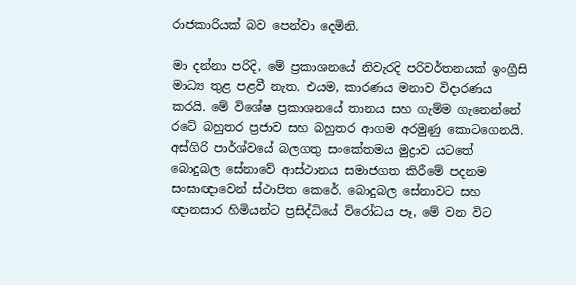රාජකාරියක් බව පෙන්වා දෙමිනි.

මා දන්නා පරිදි, මේ ප්‍රකාශනයේ නිවැරදි පරිවර්තනයක් ඉංග්‍රීසි මාධ්‍ය තුළ පළවී නැත. එයම, කාරණය මනාව විදාරණය කරයි. මේ විශේෂ ප්‍රකාශනයේ තානය සහ ගැම්ම ගැනෙන්නේ රටේ බහුතර ප්‍රජාව සහ බහුතර ආගම අරමුණු කොටගෙනයි. අස්ගිරි පාර්ශ්වයේ බලගතු සංකේතමය මුද්‍රාව යටතේ බොදුබල සේනාවේ ආස්ථානය සමාජගත කිරීමේ පදනම සංඝාඥාවෙන් ස්ථාපිත කෙරේ. බොදුබල සේනාවට සහ ඥානසාර හිමියන්ට ප්‍රසිද්ධියේ විරෝධය පෑ, මේ වන විට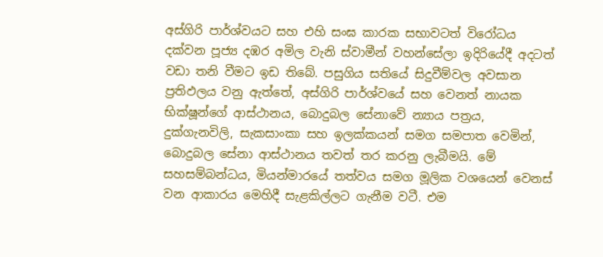අස්ගිරි පාර්ශ්වයට සහ එහි සංඝ කාරක සභාවටත් විරෝධය දක්වන පූජ්‍ය දඹර අමිල වැනි ස්වාමීන් වහන්සේලා ඉදිරියේදී අදටත් වඩා තනි වීමට ඉඩ තිබේ. පසුගිය සතියේ සිදුවීම්වල අවසාන ප්‍රතිඵලය වනු ඇත්තේ, අස්ගිරි පාර්ශ්වයේ සහ වෙනත් නායක භික්ෂූන්ගේ ආස්ථානය, බොදුබල සේනාවේ න්‍යාය පත්‍රය, දුක්ගැනවිලි, සැකසාංකා සහ ඉලක්කයන් සමග සමපාත වෙමින්, බොදුබල සේනා ආස්ථානය තවත් තර කරනු ලැබීමයි. මේ සහසම්බන්ධය, මියන්මාරයේ තත්වය සමග මූලික වශයෙන් වෙනස් වන ආකාරය මෙහිදී සැළකිල්ලට ගැනීම වටී. එම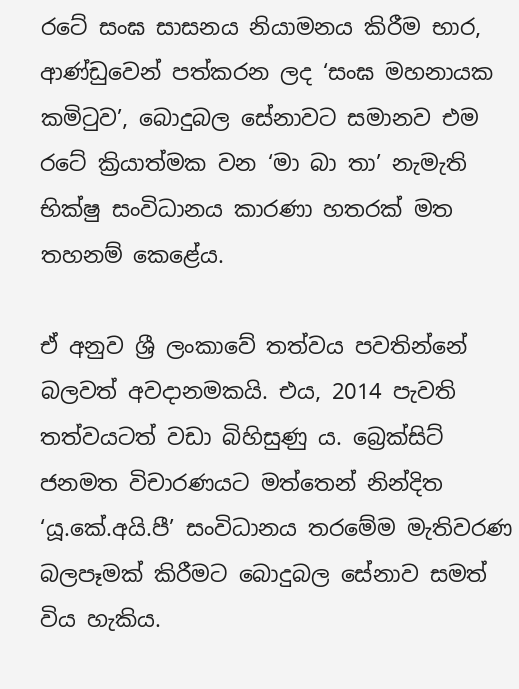රටේ සංඝ සාසනය නියාමනය කිරීම භාර, ආණ්ඩුවෙන් පත්කරන ලද ‘සංඝ මහනායක කමිටුව’, බොදුබල සේනාවට සමානව එම රටේ ක්‍රියාත්මක වන ‘මා බා තා’ නැමැති භික්ෂු සංවිධානය කාරණා හතරක් මත තහනම් කෙළේය.

ඒ අනුව ශ්‍රී ලංකාවේ තත්වය පවතින්නේ බලවත් අවදානමකයි. එය, 2014 පැවති තත්වයටත් වඩා බිහිසුණු ය. බ්‍රෙක්සිට් ජනමත විචාරණයට මත්තෙන් නින්දිත ‘යූ.කේ.අයි.පී’ සංවිධානය තරමේම මැතිවරණ බලපෑමක් කිරීමට බොදුබල සේනාව සමත් විය හැකිය.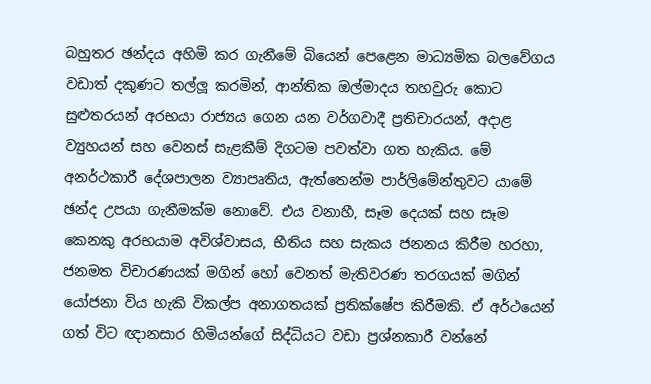බහුතර ඡන්දය අහිමි කර ගැනීමේ බියෙන් පෙළෙන මාධ්‍යමික බලවේගය වඩාත් දකුණට තල්ලූ කරමින්, ආන්තික ඔල්මාදය තහවුරු කොට සුළුතරයන් අරභයා රාජ්‍යය ගෙන යන වර්ගවාදී ප්‍රතිචාරයන්, අදාළ ව්‍යුහයන් සහ වෙනස් සැළකීම් දිගටම පවත්වා ගත හැකිය. මේ අනර්ථකාරී දේශපාලන ව්‍යාපෘතිය, ඇත්තෙන්ම පාර්ලිමේන්තුවට යාමේ ඡන්ද උපයා ගැනීමක්ම නොවේ. එය වනාහී, සෑම දෙයක් සහ සෑම කෙනකු අරභයාම අවිශ්වාසය, භීතිය සහ සැකය ජනනය කිරීම හරහා, ජනමත විචාරණයක් මගින් හෝ වෙනත් මැතිවරණ තරගයක් මගින් යෝජනා විය හැකි විකල්ප අනාගතයක් ප්‍රතික්ෂේප කිරීමකි. ඒ අර්ථයෙන් ගත් විට ඥානසාර හිමියන්ගේ සිද්ධියට වඩා ප්‍රශ්නකාරී වන්නේ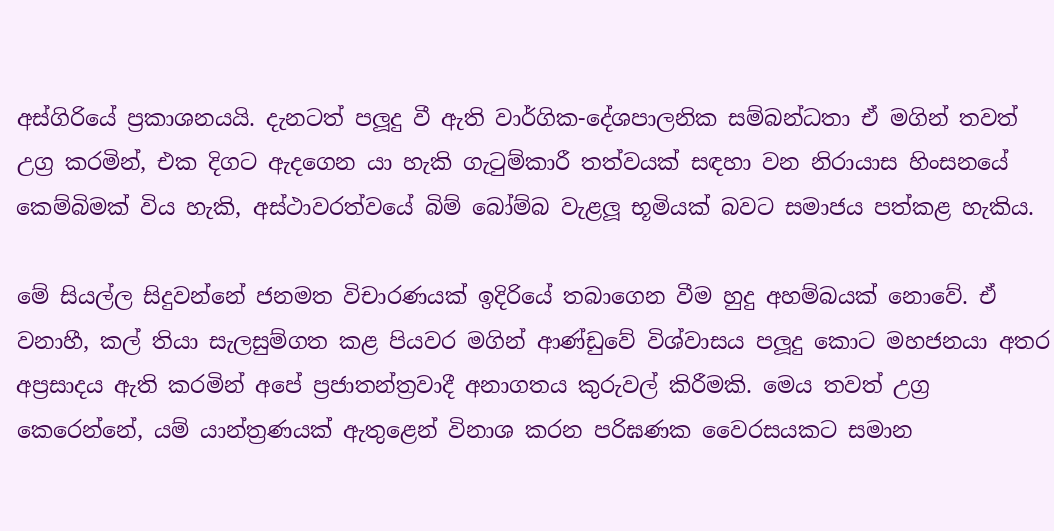අස්ගිරියේ ප්‍රකාශනයයි. දැනටත් පලූදු වී ඇති වාර්ගික-දේශපාලනික සම්බන්ධතා ඒ මගින් තවත් උග්‍ර කරමින්, එක දිගට ඇදගෙන යා හැකි ගැටුම්කාරී තත්වයක් සඳහා වන නිරායාස හිංසනයේ කෙම්බිමක් විය හැකි, අස්ථාවරත්වයේ බිම් බෝම්බ වැළලූ භූමියක් බවට සමාජය පත්කළ හැකිය.

මේ සියල්ල සිදුවන්නේ ජනමත විචාරණයක් ඉදිරියේ තබාගෙන වීම හුදු අහම්බයක් නොවේ. ඒ වනාහී, කල් තියා සැලසුම්ගත කළ පියවර මගින් ආණ්ඩුවේ විශ්වාසය පලූදු කොට මහජනයා අතර අප්‍රසාදය ඇති කරමින් අපේ ප්‍රජාතන්ත්‍රවාදී අනාගතය කුරුවල් කිරීමකි. මෙය තවත් උග්‍ර කෙරෙන්නේ, යම් යාන්ත්‍රණයක් ඇතුළෙන් විනාශ කරන පරිඝණක වෛරසයකට සමාන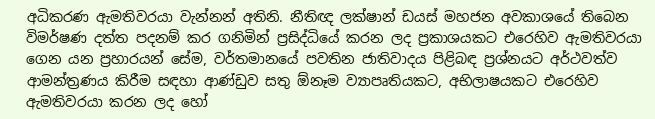අධිකරණ ඇමතිවරයා වැන්නන් අතිනි. නීතිඥ ලක්ෂාන් ඩයස් මහජන අවකාශයේ තිබෙන විමර්ෂණ දත්ත පදනම් කර ගනිමින් ප්‍රසිද්ධියේ කරන ලද ප්‍රකාශයකට එරෙහිව ඇමතිවරයා ගෙන යන ප්‍රහාරයන් සේම, වර්තමානයේ පවතින ජාතිවාදය පිළිබඳ ප්‍රශ්නයට අර්ථවත්ව ආමන්ත්‍රණය කිරීම සඳහා ආණ්ඩුව සතු ඕනෑම ව්‍යාපෘතියකට, අභිලාෂයකට එරෙහිව ඇමතිවරයා කරන ලද හෝ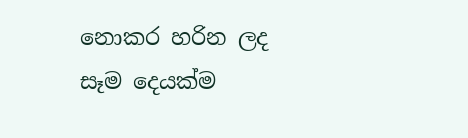නොකර හරින ලද සෑම දෙයක්ම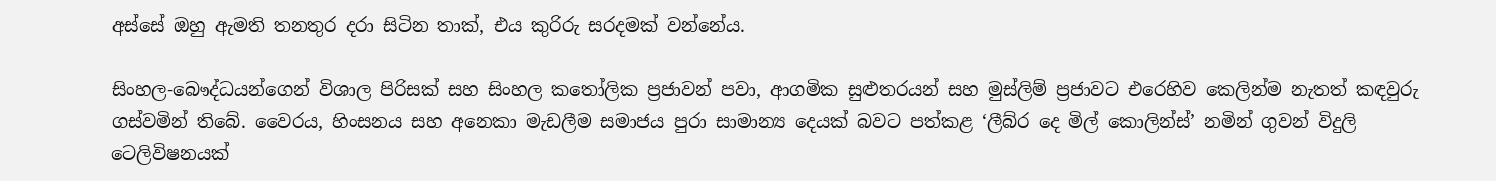අස්සේ ඔහු ඇමති තනතුර දරා සිටින තාක්, එය කුරිරු සරදමක් වන්නේය.

සිංහල-බෞද්ධයන්ගෙන් විශාල පිරිසක් සහ සිංහල කතෝලික ප්‍රජාවන් පවා, ආගමික සුළුතරයන් සහ මුස්ලිම් ප්‍රජාවට එරෙහිව කෙලින්ම නැතත් කඳවුරු ගස්වමින් තිබේ. වෛරය, හිංසනය සහ අනෙකා මැඩලීම සමාජය පුරා සාමාන්‍ය දෙයක් බවට පත්කළ ‘ලීබ්ර දෙ මිල් කොලින්ස්’ නමින් ගුවන් විදුලි ටෙලිවිෂනයක්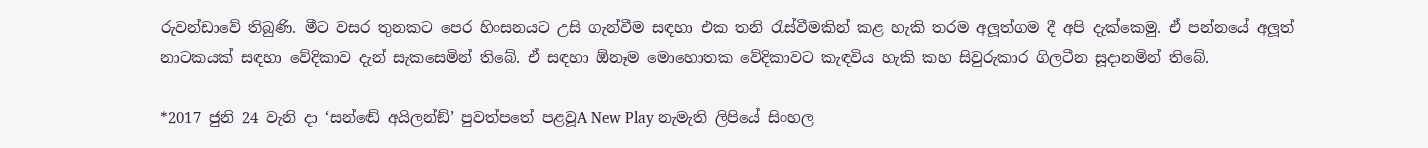රුවන්ඩාවේ තිබුණි. මීට වසර තුනකට පෙර හිංසනයට උසි ගැන්වීම සඳහා එක තනි රැස්වීමකින් කළ හැකි තරම අලූත්ගම දී අපි දැක්කෙමු. ඒ පන්නයේ අලූත් නාටකයක් සඳහා වේදිකාව දැන් සැකසෙමින් තිබේ. ඒ සඳහා ඕනෑම මොහොතක වේදිකාවට කැඳවිය හැකි කහ සිවුරුකාර ගිලටීන සූදානමින් තිබේ.

*2017 ජුනි 24 වැනි දා ‘සන්ඬේ අයිලන්ඞ්’ පුවත්පතේ පළවූA New Play නැමැති ලිපියේ සිංහල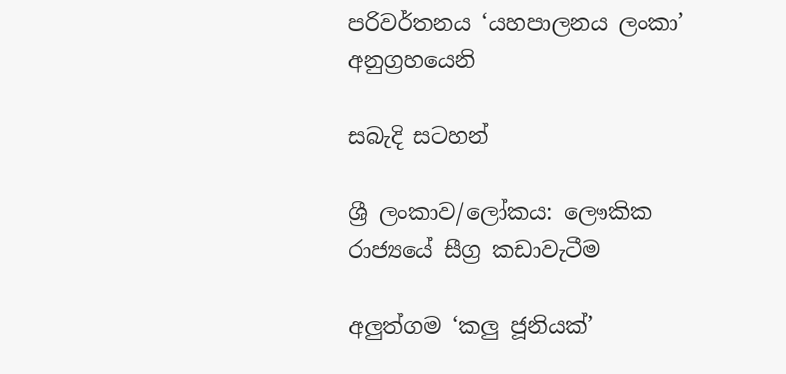පරිවර්තනය ‘යහපාලනය ලංකා’ අනුග්‍රහයෙනි

සබැදි සටහන්

ශ්‍රී ලංකාව/ලෝකය: ලෞකික රාජ්‍යයේ සීග්‍ර කඩාවැටීම

අලුත්ගම ‘කලු ජූනියක්’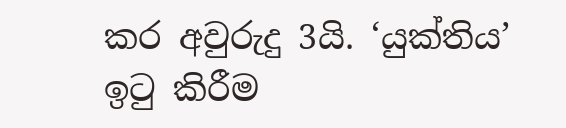කර අවුරුදු 3යි. ‘යුක්තිය’ ඉටු කිරීම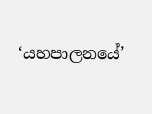‘යහපාලනයේ’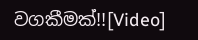වගකීමක්!![Video]